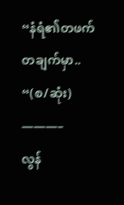“နံရံ၏တဖက်တချက်မှာ.. “(စ/ဆုံး)
———–
လွန်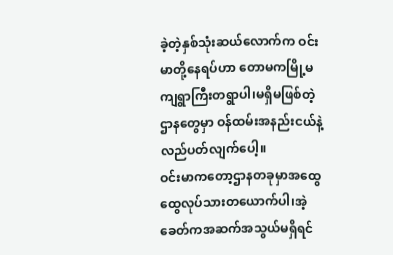ခဲ့တဲ့နှစ်သုံးဆယ်လောက်က ဝင်းမာတို့နေရပ်ဟာ တောမကမြို့မကျရွာကြီးတရွာပါ၊မရှိမဖြစ်တဲ့ဌာနတွေမှာ ဝန်ထမ်းအနည်းငယ်နဲ့လည်ပတ်လျက်ပေါ့။
ဝင်းမာကတော့ဌာနတခုမှာအထွေထွေလုပ်သားတယောက်ပါ၊အဲ့ခေတ်ကအဆက်အသွယ်မရှိရင်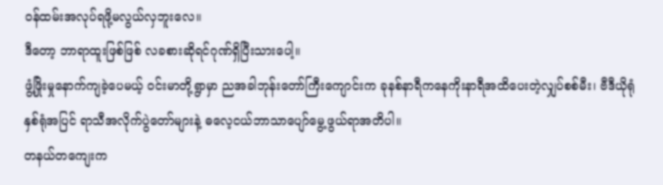ဝန်ထမ်းအလုပ်ရဖို့မလွယ်လှဘူးလေ။
ဒီတော့ ဘာရာထူးဖြစ်ဖြစ် လခစားဆိုရင်ဂုဏ်ရှိပြီးသားပေါ့။
ဖွံ့ဖြိုးမှုနောက်ကျခဲ့ပေမယ့် ဝင်းမာတို့ရွာမှာ ညအခါဘုန်းတော်ကြီးကျောင်းက ခုနစ်နာရီကနေကိုးနာရီအထိပေးတဲ့လျှပ်စစ်မီး၊ ဗီဒီယိုရုံနှစ်ရုံအပြင် ရာသီအလိုက်ပွဲတော်များနဲ့ ဓလေ့ငယ်ဘာသာပျော်မွေ့ဖွယ်ရာအတိပါ။
တနယ်တကျေးက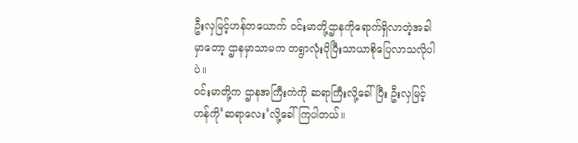ဦးလှမြင့်ဟန်တယောက် ဝင်းမာတို့ဌာနကိုရောက်ရှိလာတဲ့အခါမှာတော့ ဌာနမှာသာမက တရွာလုံးပိုပြီးသာယာစိုပြေလာသလိုပါပဲ။
ဝင်းမာတို့က ဌာနအကြီးကဲကို ဆရာကြီးလို့ခေါ်ပြီး ဦးလှမြင့်ဟန်ကို’ဆရာလေး’လို့ခေါ်ကြပါတယ်။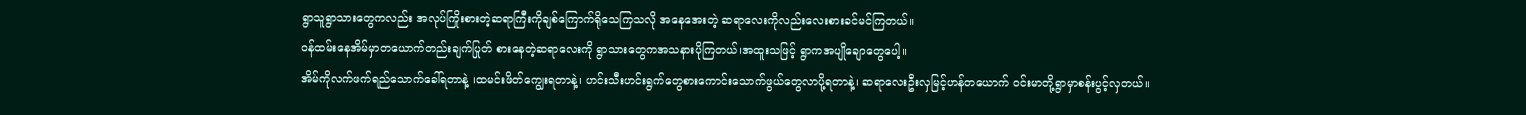ရွာသူရွာသားတွေကလည်း အလုပ်ကြိုးစားတဲ့ဆရာကြီးကိုချစ်ကြောက်ရိုသေကြသလို အနေအေးတဲ့ ဆရာလေးကိုလည်းလေးစားခင်မင်ကြတယ်။
ဝန်ထမ်းနေအိမ်မှာတယောက်တည်းချက်ပြုတ် စားနေတဲ့ဆရာလေးကို ရွာသားတွေကအသနားပိုကြတယ်၊အထူးသဖြင့် ရွာကအပျိုချောတွေပေါ့။
အိမ်ကိုလက်ဖက်ရည်သောက်ခေါ်ရတာနဲ့ ၊ထမင်းဖိတ်ကျွေးရတာနဲ့၊ ဟင်းသီးဟင်းရွက်တွေစားကောင်းသောက်ဖွယ်တွေလာပို့ရတာနဲ့၊ ဆရာလေးဦးလှမြင့်ဟန်တယောက် ဝင်းမာတို့ရွာမှာစန်းပွင့်လှတယ်။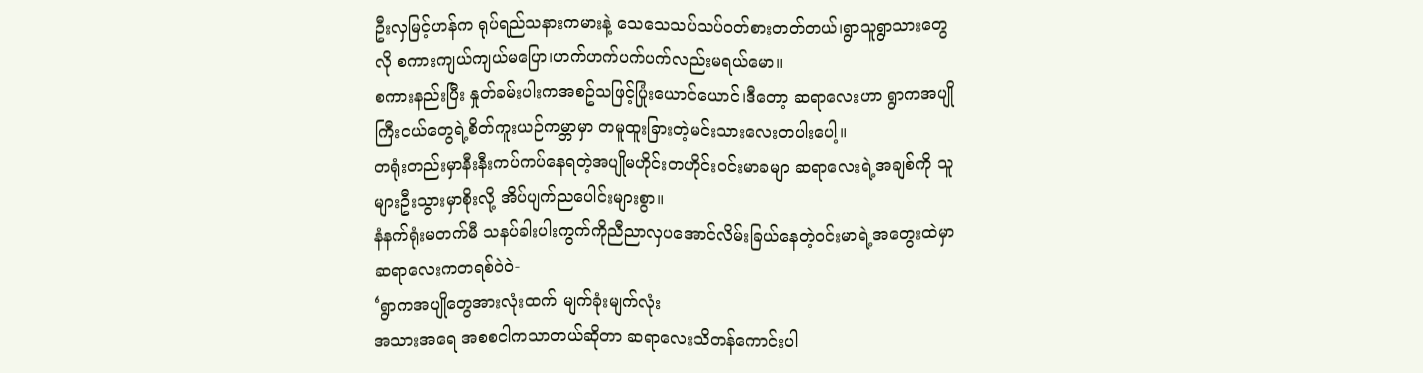ဦးလှမြင့်ဟန်က ရုပ်ရည်သနားကမားနဲ့ သေသေသပ်သပ်ဝတ်စားတတ်တယ်၊ရွာသူရွာသားတွေလို စကားကျယ်ကျယ်မပြော၊ဟက်ဟက်ပက်ပက်လည်းမရယ်မော။
စကားနည်းပြီး နှုတ်ခမ်းပါးကအစဥ်သဖြင့်ပြုံးယောင်ယောင်၊ဒီတော့ ဆရာလေးဟာ ရွာကအပျိုကြီးငယ်တွေရဲ့စိတ်ကူးယဉ်ကမ္ဘာမှာ တမူထူးခြားတဲ့မင်းသားလေးတပါးပေါ့။
တရုံးတည်းမှာနီးနီးကပ်ကပ်နေရတဲ့အပျိုမဟိုင်းတဟိုင်းဝင်းမာခမျာ ဆရာလေးရဲ့အချစ်ကို သူများဦးသွားမှာစိုးလို့ အိပ်ပျက်ညပေါင်းများစွာ။
နံနက်ရုံးမတက်မီ သနပ်ခါးပါးကွက်ကိုညီညာလှပအောင်လိမ်းခြယ်နေတဲ့ဝင်းမာရဲ့အတွေးထဲမှာ ဆရာလေးကတရစ်ဝဲဝဲ-
‘ရွာကအပျိုတွေအားလုံးထက် မျက်ခုံးမျက်လုံး
အသားအရေ အစစငါကသာတယ်ဆိုတာ ဆရာလေးသိတန်ကောင်းပါ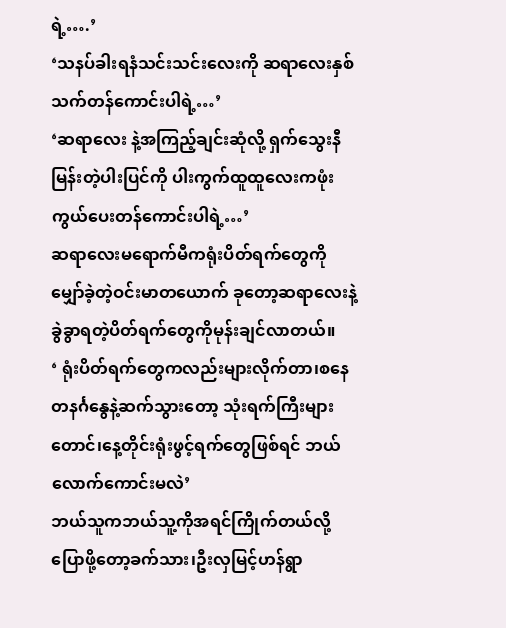ရဲ့….’
‘သနပ်ခါးရနံသင်းသင်းလေးကို ဆရာလေးနှစ်သက်တန်ကောင်းပါရဲ့…’
‘ဆရာလေး နဲ့အကြည့်ချင်းဆုံလို့ ရှက်သွေးနီမြန်းတဲ့ပါးပြင်ကို ပါးကွက်ထူထူလေးကဖုံးကွယ်ပေးတန်ကောင်းပါရဲ့…’
ဆရာလေးမရောက်မီကရုံးပိတ်ရက်တွေကိုမျှော်ခဲ့တဲ့ဝင်းမာတယောက် ခုတော့ဆရာလေးနဲ့ခွဲခွာရတဲ့ပိတ်ရက်တွေကိုမုန်းချင်လာတယ်။
‘ ရုံးပိတ်ရက်တွေကလည်းများလိုက်တာ၊စနေ တနင်္ဂနွေနဲ့ဆက်သွားတော့ သုံးရက်ကြီးများတောင်၊နေ့တိုင်းရုံးဖွင့်ရက်တွေဖြစ်ရင် ဘယ်လောက်ကောင်းမလဲ’
ဘယ်သူကဘယ်သူ့ကိုအရင်ကြိုက်တယ်လို့ ပြောဖို့တော့ခက်သား၊ဦးလှမြင့်ဟန်ရွာ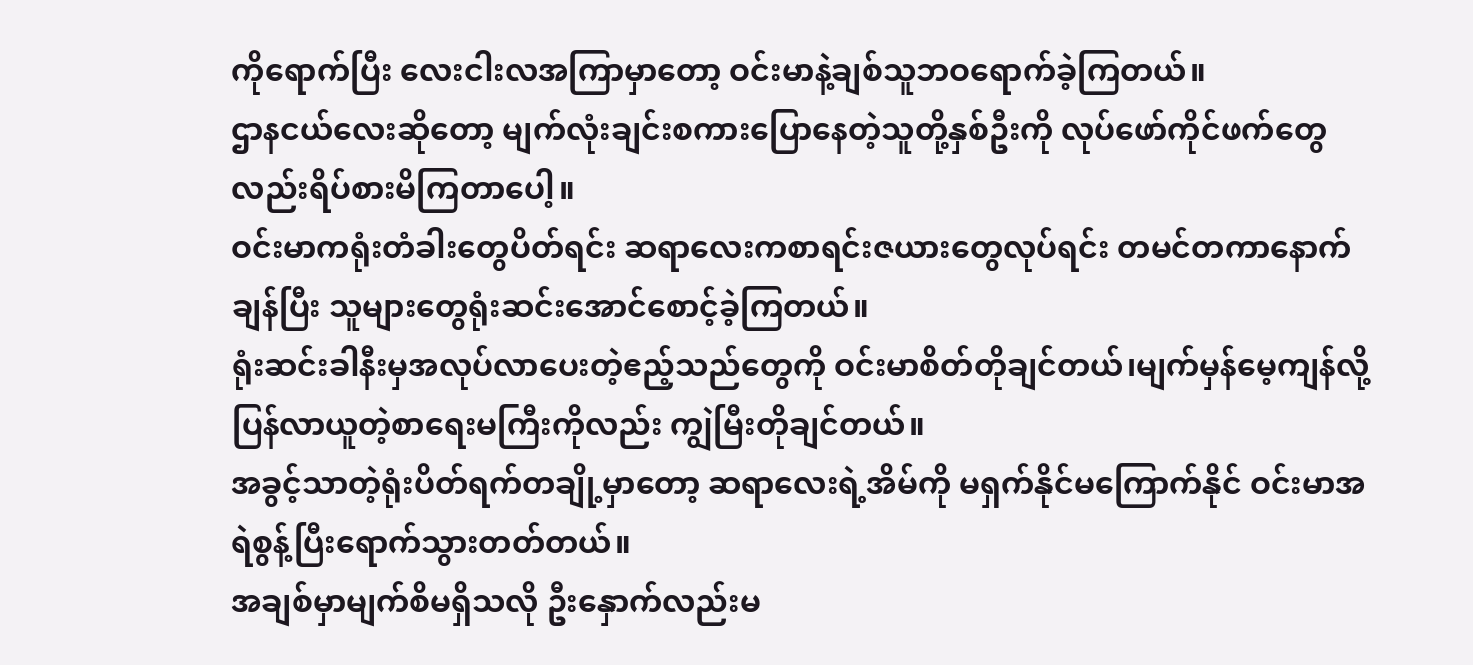ကိုရောက်ပြီး လေးငါးလအကြာမှာတော့ ဝင်းမာနဲ့ချစ်သူဘဝရောက်ခဲ့ကြတယ်။
ဌာနငယ်လေးဆိုတော့ မျက်လုံးချင်းစကားပြောနေတဲ့သူတို့နှစ်ဦးကို လုပ်ဖော်ကိုင်ဖက်တွေလည်းရိပ်စားမိကြတာပေါ့။
ဝင်းမာကရုံးတံခါးတွေပိတ်ရင်း ဆရာလေးကစာရင်းဇယားတွေလုပ်ရင်း တမင်တကာနောက်ချန်ပြီး သူများတွေရုံးဆင်းအောင်စောင့်ခဲ့ကြတယ်။
ရုံးဆင်းခါနီးမှအလုပ်လာပေးတဲ့ဧည့်သည်တွေကို ဝင်းမာစိတ်တိုချင်တယ်၊မျက်မှန်မေ့ကျန်လို့ ပြန်လာယူတဲ့စာရေးမကြီးကိုလည်း ကျွဲမြီးတိုချင်တယ်။
အခွင့်သာတဲ့ရုံးပိတ်ရက်တချို့မှာတော့ ဆရာလေးရဲ့အိမ်ကို မရှက်နိုင်မကြောက်နိုင် ဝင်းမာအရဲစွန့်ပြီးရောက်သွားတတ်တယ်။
အချစ်မှာမျက်စိမရှိသလို ဦးနှောက်လည်းမ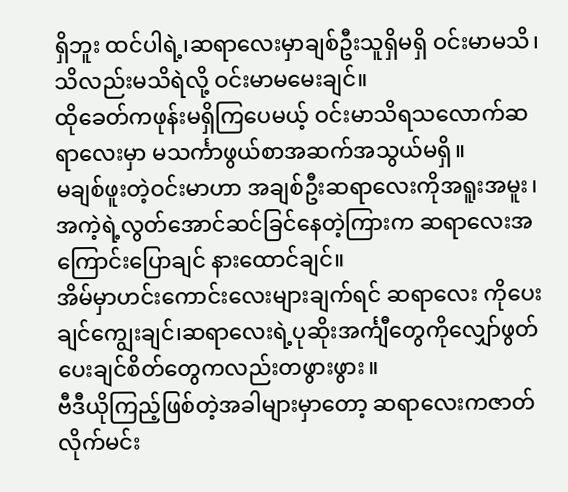ရှိဘူး ထင်ပါရဲ့၊ဆရာလေးမှာချစ်ဦးသူရှိမရှိ ဝင်းမာမသိ၊သိလည်းမသိရဲလို့ ဝင်းမာမမေးချင်။
ထိုခေတ်ကဖုန်းမရှိကြပေမယ့် ဝင်းမာသိရသလောက်ဆရာလေးမှာ မသင်္ကာဖွယ်စာအဆက်အသွယ်မရှိ။
မချစ်ဖူးတဲ့ဝင်းမာဟာ အချစ်ဦးဆရာလေးကိုအရူးအမူး၊အကဲ့ရဲ့လွတ်အောင်ဆင်ခြင်နေတဲ့ကြားက ဆရာလေးအကြောင်းပြောချင် နားထောင်ချင်။
အိမ်မှာဟင်းကောင်းလေးများချက်ရင် ဆရာလေး ကိုပေးချင်ကျွေးချင်၊ဆရာလေးရဲ့ပုဆိုးအင်္ကျီတွေကိုလျှော်ဖွတ်ပေးချင်စိတ်တွေကလည်းတဖွားဖွား။
ဗီဒီယိုကြည့်ဖြစ်တဲ့အခါများမှာတော့ ဆရာလေးကဇာတ်လိုက်မင်း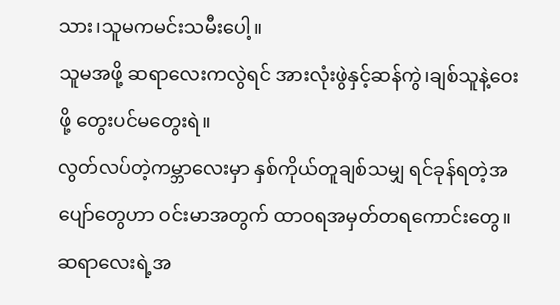သား၊သူမကမင်းသမီးပေါ့။
သူမအဖို့ ဆရာလေးကလွဲရင် အားလုံးဖွဲနှင့်ဆန်ကွဲ၊ချစ်သူနဲ့ဝေးဖို့ တွေးပင်မတွေးရဲ။
လွတ်လပ်တဲ့ကမ္ဘာလေးမှာ နှစ်ကိုယ်တူချစ်သမျှ ရင်ခုန်ရတဲ့အပျော်တွေဟာ ဝင်းမာအတွက် ထာဝရအမှတ်တရကောင်းတွေ။
ဆရာလေးရဲ့အ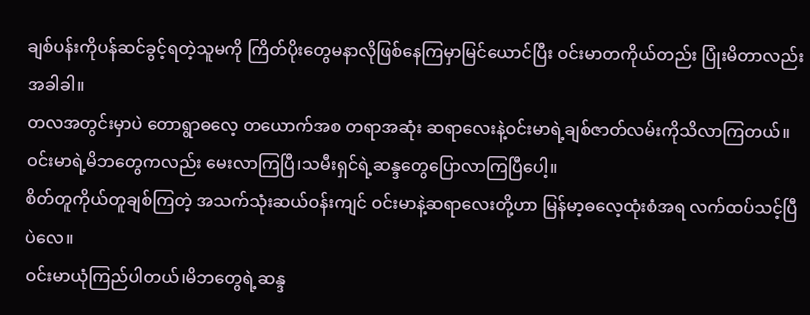ချစ်ပန်းကိုပန်ဆင်ခွင့်ရတဲ့သူမကို ကြိတ်ပိုးတွေမနာလိုဖြစ်နေကြမှာမြင်ယောင်ပြီး ဝင်းမာတကိုယ်တည်း ပြုံးမိတာလည်းအခါခါ။
တလအတွင်းမှာပဲ တောရွာဓလေ့ တယောက်အစ တရာအဆုံး ဆရာလေးနဲ့ဝင်းမာရဲ့ချစ်ဇာတ်လမ်းကိုသိလာကြတယ်။
ဝင်းမာရဲ့မိဘတွေကလည်း မေးလာကြပြီ၊သမီးရှင်ရဲ့ဆန္ဒတွေပြောလာကြပြီပေါ့။
စိတ်တူကိုယ်တူချစ်ကြတဲ့ အသက်သုံးဆယ်ဝန်းကျင် ဝင်းမာနဲ့ဆရာလေးတို့ဟာ မြန်မာ့ဓလေ့ထုံးစံအရ လက်ထပ်သင့်ပြီပဲလေ။
ဝင်းမာယုံကြည်ပါတယ်၊မိဘတွေရဲ့ဆန္ဒ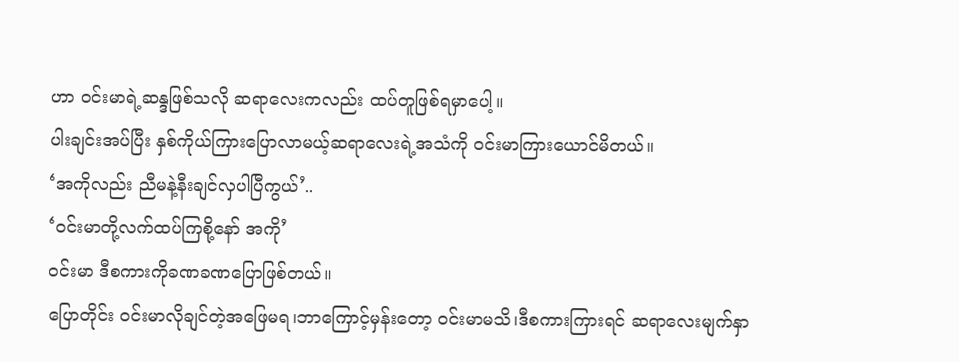ဟာ ဝင်းမာရဲ့ဆန္ဒဖြစ်သလို ဆရာလေးကလည်း ထပ်တူဖြစ်ရမှာပေါ့။
ပါးချင်းအပ်ပြီး နှစ်ကိုယ်ကြားပြောလာမယ့်ဆရာလေးရဲ့အသံကို ဝင်းမာကြားယောင်မိတယ်။
‘အကိုလည်း ညီမနဲ့နီးချင်လှပါပြီကွယ်’..
‘ဝင်းမာတို့လက်ထပ်ကြစို့နော် အကို’
ဝင်းမာ ဒီစကားကိုခဏခဏပြောဖြစ်တယ်။
ပြောတိုင်း ဝင်းမာလိုချင်တဲ့အဖြေမရ၊ဘာကြောင့်မှန်းတော့ ဝင်းမာမသိ၊ဒီစကားကြားရင် ဆရာလေးမျက်နှာ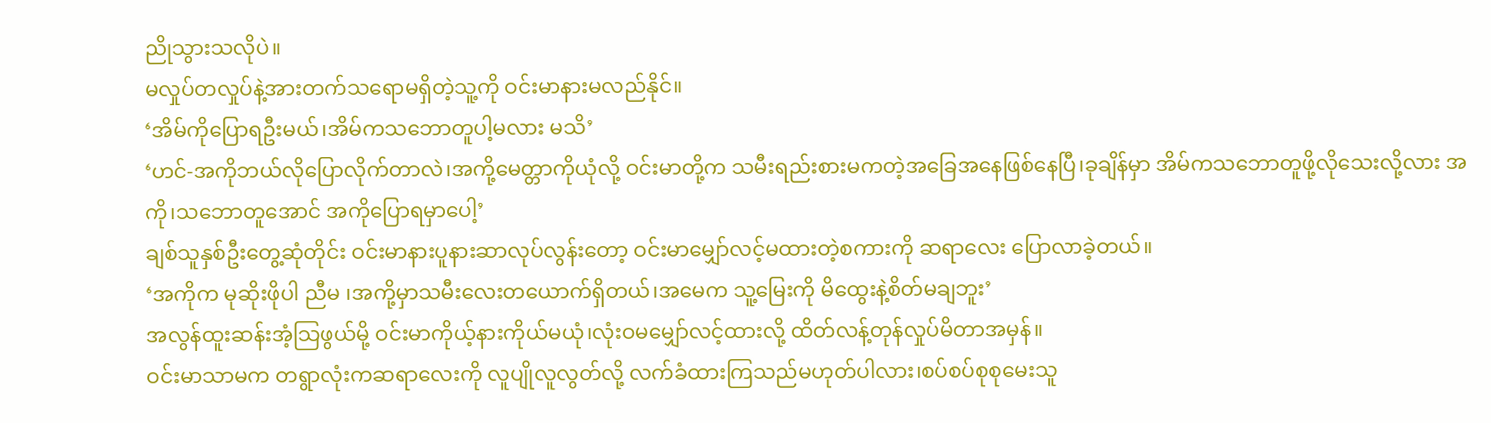ညိုသွားသလိုပဲ။
မလှုပ်တလှုပ်နဲ့အားတက်သရောမရှိတဲ့သူ့ကို ဝင်းမာနားမလည်နိုင်။
‘အိမ်ကိုပြောရဦးမယ်၊အိမ်ကသဘောတူပါ့မလား မသိ’
‘ဟင်-အကိုဘယ်လိုပြောလိုက်တာလဲ၊အကို့မေတ္တာကိုယုံလို့ ဝင်းမာတို့က သမီးရည်းစားမကတဲ့အခြေအနေဖြစ်နေပြီ၊ခုချိန်မှာ အိမ်ကသဘောတူဖို့လိုသေးလို့လား အကို၊သဘောတူအောင် အကိုပြောရမှာပေါ့’
ချစ်သူနှစ်ဦးတွေ့ဆုံတိုင်း ဝင်းမာနားပူနားဆာလုပ်လွန်းတော့ ဝင်းမာမျှော်လင့်မထားတဲ့စကားကို ဆရာလေး ပြောလာခဲ့တယ်။
‘အကိုက မုဆိုးဖိုပါ ညီမ ၊အကို့မှာသမီးလေးတယောက်ရှိတယ်၊အမေက သူ့မြေးကို မိထွေးနဲ့စိတ်မချဘူး’
အလွန်ထူးဆန်းအံ့သြဖွယ်မို့ ဝင်းမာကိုယ့်နားကိုယ်မယုံ၊လုံးဝမမျှော်လင့်ထားလို့ ထိတ်လန့်တုန်လှုပ်မိတာအမှန်။
ဝင်းမာသာမက တရွာလုံးကဆရာလေးကို လူပျိုလူလွတ်လို့ လက်ခံထားကြသည်မဟုတ်ပါလား၊စပ်စပ်စုစုမေးသူ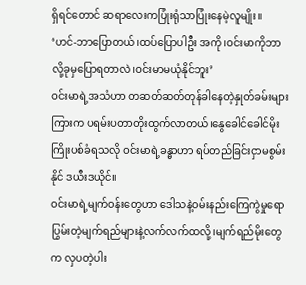ရှိရင်တောင် ဆရာလေးကပြုံးရုံသာပြုံးနေမဲ့လူမျိုး။
‘ဟင်-ဘာပြောတယ်၊ထပ်ပြောပါဦး အကို၊ဝင်းမာကိုဘာလို့ခုမှပြောရတာလဲ၊ဝင်းမာမယုံနိုင်ဘူး’
ဝင်းမာရဲ့အသံဟာ တဆတ်ဆတ်တုန်ခါနေတဲ့နှုတ်ခမ်းများကြားက ပရမ်းပတာတိုးထွက်လာတယ်၊နွေခေါင်ခေါင်မိုးကြိုးပစ်ခံရသလို ဝင်းမာရဲ့ခန္ဓာဟာ ရပ်တည်ခြင်းငှာမစွမ်းနိုင် ဒယီးဒယိုင်။
ဝင်းမာရဲ့မျက်ဝန်းတွေဟာ ဒေါသနဲ့ဝမ်းနည်းကြေကွဲမှုရောပြွမ်းတဲ့မျက်ရည်များနဲ့လက်လက်ထလို့၊မျက်ရည်မိုးတွေက လှပတဲ့ပါး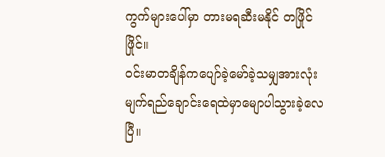ကွက်များပေါ်မှာ တားမရဆီးမနိုင် တဖြိုင်ဖြိုင်။
ဝင်းမာတချိန်ကပျော်ခဲ့မော်ခဲ့သမျှအားလုံး မျက်ရည်ချောင်းရေထဲမှာမျောပါသွားခဲ့လေပြီ။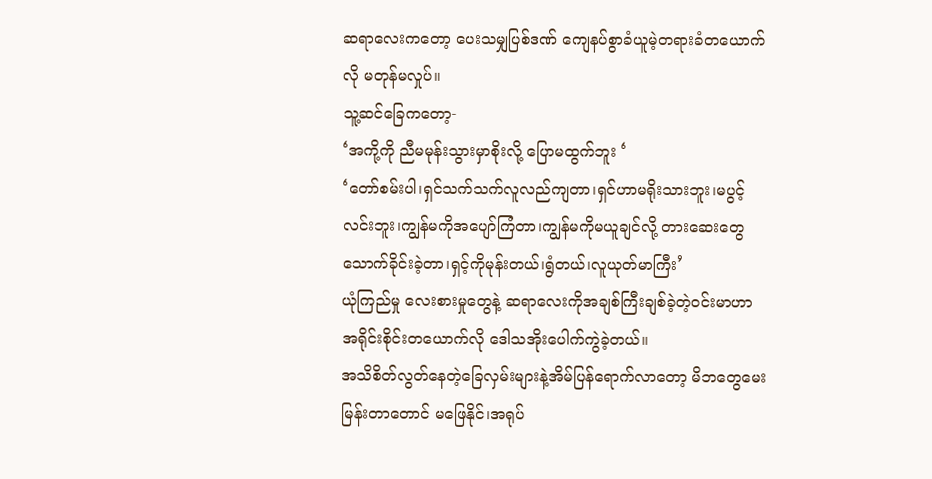ဆရာလေးကတော့ ပေးသမျှပြစ်ဒဏ် ကျေနပ်စွာခံယူမဲ့တရားခံတယောက်လို မတုန်မလှုပ်။
သူ့ဆင်ခြေကတော့-
‘အကို့ကို ညီမမုန်းသွားမှာစိုးလို့ ပြောမထွက်ဘူး ‘
‘တော်စမ်းပါ၊ရှင်သက်သက်လူလည်ကျတာ၊ရှင်ဟာမရိုးသားဘူး၊မပွင့်လင်းဘူး၊ကျွန်မကိုအပျော်ကြံတာ၊ကျွန်မကိုမယူချင်လို့ တားဆေးတွေသောက်ခိုင်းခဲ့တာ၊ရှင့်ကိုမုန်းတယ်၊ရွံတယ်၊လူယုတ်မာကြီး’
ယုံကြည်မှု လေးစားမှုတွေနဲ့ ဆရာလေးကိုအချစ်ကြီးချစ်ခဲ့တဲ့ဝင်းမာဟာ အရိုင်းစိုင်းတယောက်လို ဒေါသအိုးပေါက်ကွဲခဲ့တယ်။
အသိစိတ်လွတ်နေတဲ့ခြေလှမ်းများနဲ့အိမ်ပြန်ရောက်လာတော့ မိဘတွေမေးမြန်းတာတောင် မဖြေနိုင်၊အရုပ်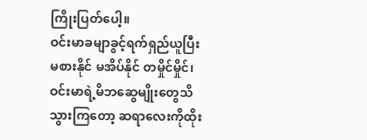ကြိုးပြတ်ပေါ့။
ဝင်းမာခမျာခွင့်ရက်ရှည်ယူပြီး မစားနိုင် မအိပ်နိုင် တမှိုင်မှိုင်၊ဝင်းမာရဲ့မိဘဆွေမျိုးတွေသိသွားကြတော့ ဆရာလေးကိုထိုး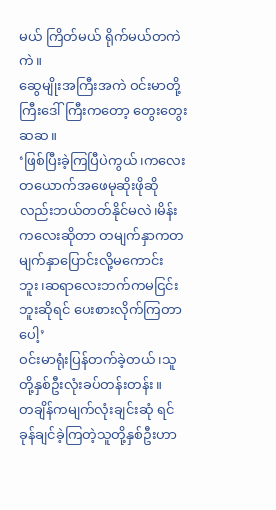မယ် ကြိတ်မယ် ရိုက်မယ်တကဲကဲ။
ဆွေမျိုးအကြီးအကဲ ဝင်းမာတို့ကြီးဒေါ်ကြီးကတော့ တွေးတွေးဆဆ။
‘ဖြစ်ပြီးခဲ့ကြပြီပဲကွယ်၊ကလေးတယောက်အဖေမုဆိုးဖိုဆိုလည်းဘယ်တတ်နိုင်မလဲ၊မိန်းကလေးဆိုတာ တမျက်နှာကတမျက်နှာပြောင်းလို့မကောင်းဘူး၊ဆရာလေးဘက်ကမငြင်းဘူးဆိုရင် ပေးစားလိုက်ကြတာပေါ့’
ဝင်းမာရုံးပြန်တက်ခဲ့တယ်၊သူတို့နှစ်ဦးလုံးခပ်တန်းတန်း။
တချိန်ကမျက်လုံးချင်းဆုံ ရင်ခုန်ချင်ခဲ့ကြတဲ့သူတို့နှစ်ဦးဟာ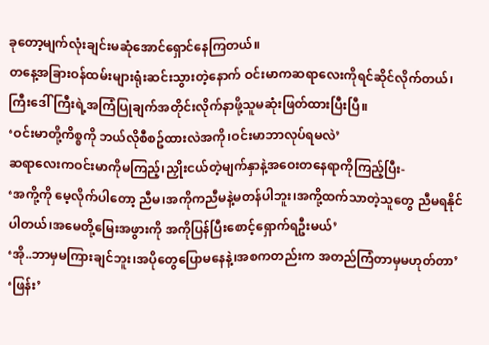ခုတော့မျက်လုံးချင်းမဆုံအောင်ရှောင်နေကြတယ်။
တနေ့အခြားဝန်ထမ်းများရုံးဆင်းသွားတဲ့နောက် ဝင်းမာကဆရာလေးကိုရင်ဆိုင်လိုက်တယ်၊ကြီးဒေါ် ကြီးရဲ့အကြံပြုချက်အတိုင်းလိုက်နာဖို့သူမဆုံးဖြတ်ထားပြီးပြီ။
‘ဝင်းမာတို့ကိစ္စကို ဘယ်လိုစီစဥ်ထားလဲအကို၊ဝင်းမာဘာလုပ်ရမလဲ’
ဆရာလေးကဝင်းမာကိုမကြည့်၊ညှိုးငယ်တဲ့မျက်နှာနဲ့အဝေးတနေရာကိုကြည့်ပြီး-
‘အကို့ကို မေ့လိုက်ပါတော့ ညီမ၊အကိုကညီမနဲ့မတန်ပါဘူး၊အကို့ထက်သာတဲ့သူတွေ ညီမရနိုင်ပါတယ်၊အမေတို့မြေးအဖွားကို အကိုပြန်ပြီးစောင့်ရှောက်ရဦးမယ်’
‘အို..ဘာမှမကြားချင်ဘူး၊အပိုတွေပြောမနေနဲ့၊အစကတည်းက အတည်ကြံတာမှမဟုတ်တာ’
‘ဖြန်း’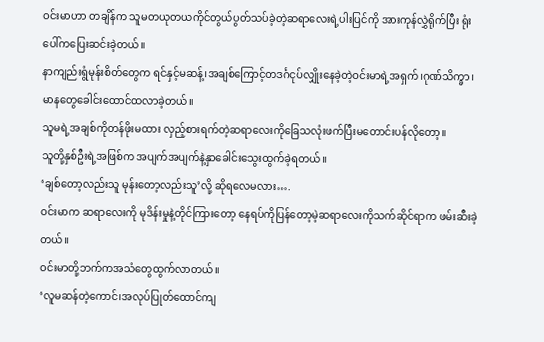ဝင်းမာဟာ တချိန်က သူမတယုတယကိုင်တွယ်ပွတ်သပ်ခဲ့တဲ့ဆရာလေးရဲ့ပါးပြင်ကို အားကုန်လွှဲရိုက်ပြီး ရုံးပေါ်ကပြေးဆင်းခဲ့တယ်။
နာကျည်းရွံမုန်းစိတ်တွေက ရင်နှင့်မဆန့်၊အချစ်ကြောင့်တဒင်္ဂငုပ်လျှိုးနေခဲ့တဲ့ဝင်းမာရဲ့အရှက်၊ဂုဏ်သိက္ခာ၊မာနတွေခေါင်းထောင်ထလာခဲ့တယ်။
သူမရဲ့အချစ်ကိုတန်ဖိုးမထား လှည့်စားရက်တဲ့ဆရာလေးကိုခြေသလုံးဖက်ပြီးမတောင်းပန်လိုတော့။
သူတို့နှစ်ဦးရဲ့အဖြစ်က အပျက်အပျက်နဲ့နှာခေါင်းသွေးထွက်ခဲ့ရတယ်။
‘ချစ်တော့လည်းသူ မုန်းတော့လည်းသူ’လို့ ဆိုရလေမလား….
ဝင်းမာက ဆရာလေးကို မုဒိန်းမှုနဲ့တိုင်ကြားတော့ နေရပ်ကိုပြန်တော့မဲ့ဆရာလေးကိုသက်ဆိုင်ရာက ဖမ်းဆီးခဲ့တယ်။
ဝင်းမာတို့ဘက်ကအသံတွေထွက်လာတယ်။
‘လူမဆန်တဲ့ကောင်၊အလုပ်ပြုတ်ထောင်ကျ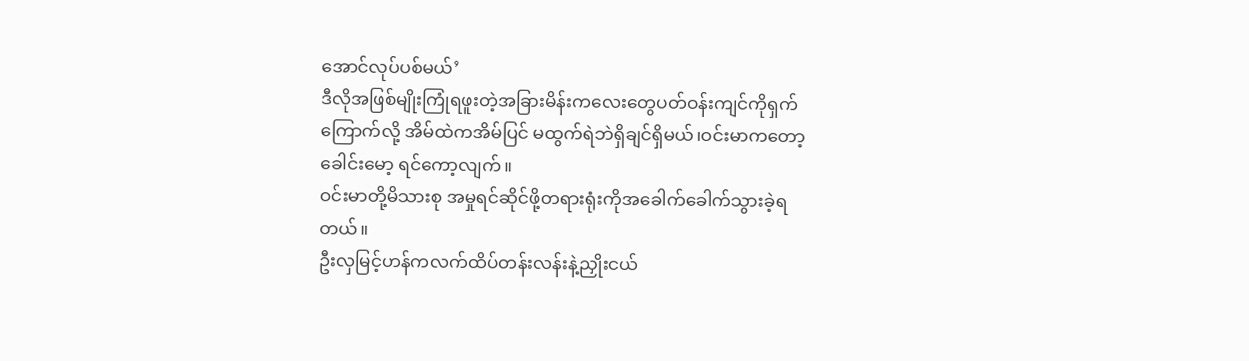အောင်လုပ်ပစ်မယ်’
ဒီလိုအဖြစ်မျိုးကြုံရဖူးတဲ့အခြားမိန်းကလေးတွေပတ်ဝန်းကျင်ကိုရှက်ကြောက်လို့ အိမ်ထဲကအိမ်ပြင် မထွက်ရဲဘဲရှိချင်ရှိမယ်၊ဝင်းမာကတော့ ခေါင်းမော့ ရင်ကော့လျက်။
ဝင်းမာတို့မိသားစု အမှုရင်ဆိုင်ဖို့တရားရုံးကိုအခေါက်ခေါက်သွားခဲ့ရတယ်။
ဦးလှမြင့်ဟန်ကလက်ထိပ်တန်းလန်းနဲ့ညှိုးငယ်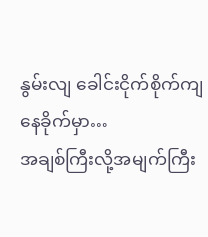နွမ်းလျ ခေါင်းငိုက်စိုက်ကျနေခိုက်မှာ…
အချစ်ကြီးလို့အမျက်ကြီး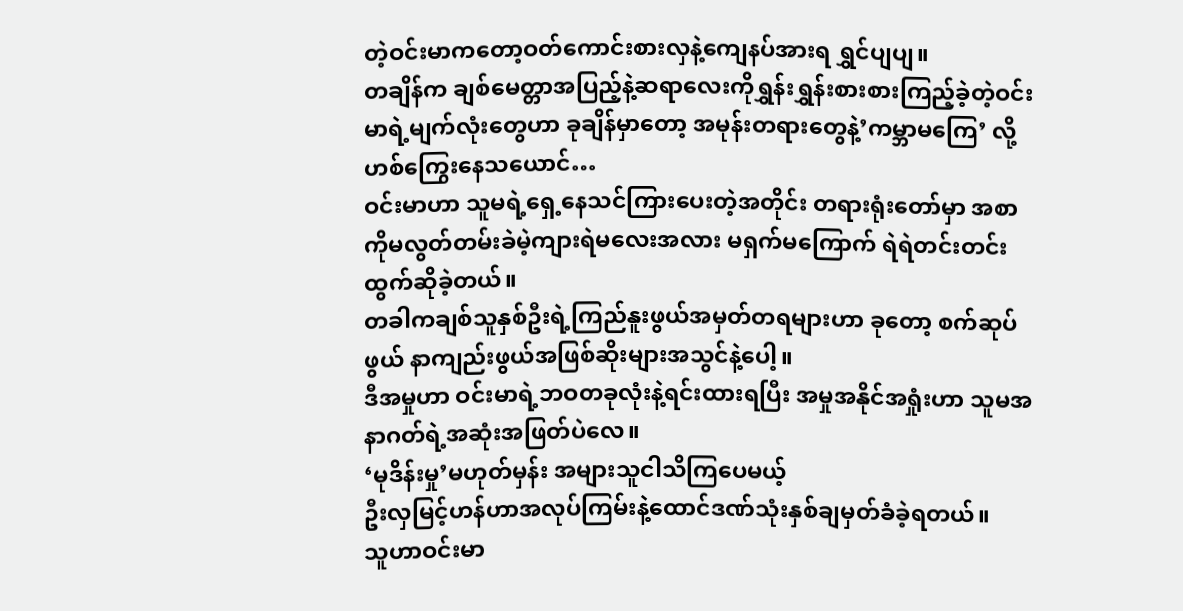တဲ့ဝင်းမာကတော့ဝတ်ကောင်းစားလှနဲ့ကျေနပ်အားရ ရွှင်ပျပျ။
တချိန်က ချစ်မေတ္တာအပြည့်နဲ့ဆရာလေးကိုရွှန်းရွှန်းစားစားကြည့်ခဲ့တဲ့ဝင်းမာရဲ့မျက်လုံးတွေဟာ ခုချိန်မှာတော့ အမုန်းတရားတွေနဲ့’ကမ္ဘာမကြေ’ လို့ဟစ်ကြွေးနေသယောင်…
ဝင်းမာဟာ သူမရဲ့ရှေ့နေသင်ကြားပေးတဲ့အတိုင်း တရားရုံးတော်မှာ အစာကိုမလွတ်တမ်းခဲမဲ့ကျားရဲမလေးအလား မရှက်မကြောက် ရဲရဲတင်းတင်း ထွက်ဆိုခဲ့တယ်။
တခါကချစ်သူနှစ်ဦးရဲ့ကြည်နူးဖွယ်အမှတ်တရများဟာ ခုတော့ စက်ဆုပ်ဖွယ် နာကျည်းဖွယ်အဖြစ်ဆိုးများအသွင်နဲ့ပေါ့။
ဒီအမှုဟာ ဝင်းမာရဲ့ဘဝတခုလုံးနဲ့ရင်းထားရပြီး အမှုအနိုင်အရှုံးဟာ သူမအနာဂတ်ရဲ့အဆုံးအဖြတ်ပဲလေ။
‘မုဒိန်းမှု’မဟုတ်မှန်း အများသူငါသိကြပေမယ့်
ဦးလှမြင့်ဟန်ဟာအလုပ်ကြမ်းနဲ့ထောင်ဒဏ်သုံးနှစ်ချမှတ်ခံခဲ့ရတယ်။
သူဟာဝင်းမာ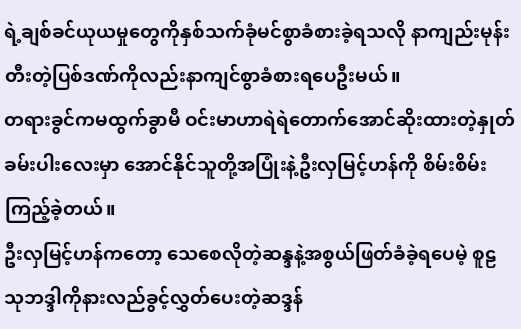ရဲ့ချစ်ခင်ယုယမှုတွေကိုနှစ်သက်ခုံမင်စွာခံစားခဲ့ရသလို နာကျည်းမုန်းတီးတဲ့ပြစ်ဒဏ်ကိုလည်းနာကျင်စွာခံစားရပေဦးမယ်။
တရားခွင်ကမထွက်ခွာမီ ဝင်းမာဟာရဲရဲတောက်အောင်ဆိုးထားတဲ့နှုတ်ခမ်းပါးလေးမှာ အောင်နိုင်သူတို့အပြုံးနဲ့ဦးလှမြင့်ဟန်ကို စိမ်းစိမ်းကြည့်ခဲ့တယ်။
ဦးလှမြင့်ဟန်ကတော့ သေစေလိုတဲ့ဆန္ဒနဲ့အစွယ်ဖြတ်ခံခဲ့ရပေမဲ့ စူဠသုဘဒ္ဒါကိုနားလည်ခွင့်လွှတ်ပေးတဲ့ဆဒ္ဒန်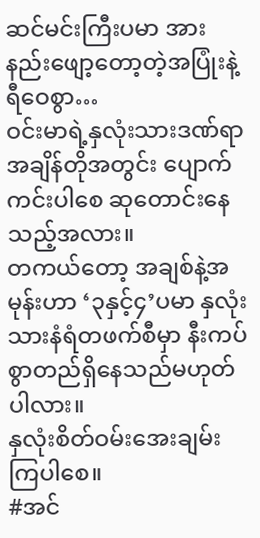ဆင်မင်းကြီးပမာ အားနည်းဖျော့တော့တဲ့အပြုံးနဲ့ရီဝေစွာ…
ဝင်းမာရဲ့နှလုံးသားဒဏ်ရာ အချိန်တိုအတွင်း ပျောက်ကင်းပါစေ ဆုတောင်းနေသည့်အလား။
တကယ်တော့ အချစ်နဲ့အမုန်းဟာ ‘၃နှင့်၄’ပမာ နှလုံးသားနံရံတဖက်စီမှာ နီးကပ်စွာတည်ရှိနေသည်မဟုတ်ပါလား။
နှလုံးစိတ်ဝမ်းအေးချမ်းကြပါစေ။
#အင်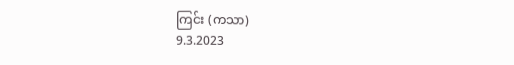ကြင်း (ကသာ)
9.3.2023